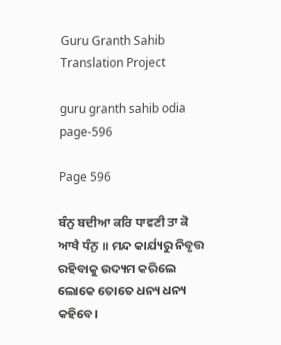Guru Granth Sahib Translation Project

guru granth sahib odia page-596

Page 596

ਬੰਨੁ ਬਦੀਆ ਕਰਿ ਧਾਵਣੀ ਤਾ ਕੋ ਆਖੈ ਧੰਨੁ ॥ ମନ୍ଦ କାର୍ଯ୍ୟରୁ ନିବୃତ୍ତ ରହିବାକୁ ଉଦ୍ୟମ କରିଲେ ଲୋକେ ତୋତେ ଧନ୍ୟ ଧନ୍ୟ କହିବେ।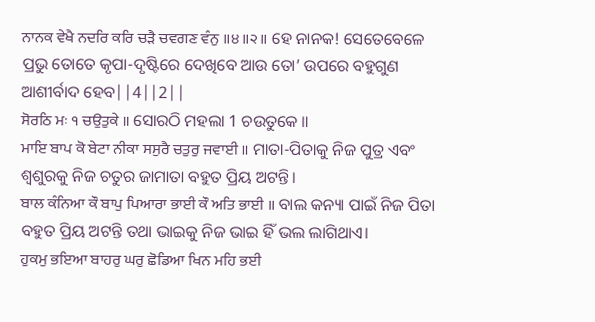ਨਾਨਕ ਵੇਖੈ ਨਦਰਿ ਕਰਿ ਚੜੈ ਚਵਗਣ ਵੰਨੁ ॥੪॥੨॥ ହେ ନାନକ! ସେତେବେଳେ ପ୍ରଭୁ ତୋତେ କୃପା-ଦୃଷ୍ଟିରେ ଦେଖିବେ ଆଉ ତୋ’ ଉପରେ ବହୁଗୁଣ ଆଶୀର୍ବାଦ ହେବ||4||2||
ਸੋਰਠਿ ਮਃ ੧ ਚਉਤੁਕੇ ॥ ସୋରଠି ମହଲା 1 ଚଉତୁକେ ॥
ਮਾਇ ਬਾਪ ਕੋ ਬੇਟਾ ਨੀਕਾ ਸਸੁਰੈ ਚਤੁਰੁ ਜਵਾਈ ॥ ମାତା-ପିତାକୁ ନିଜ ପୁତ୍ର ଏବଂ ଶ୍ଵଶୁରକୁ ନିଜ ଚତୁର ଜାମାତା ବହୁତ ପ୍ରିୟ ଅଟନ୍ତି।
ਬਾਲ ਕੰਨਿਆ ਕੌ ਬਾਪੁ ਪਿਆਰਾ ਭਾਈ ਕੌ ਅਤਿ ਭਾਈ ॥ ବାଲ କନ୍ୟା ପାଇଁ ନିଜ ପିତା ବହୁତ ପ୍ରିୟ ଅଟନ୍ତି ତଥା ଭାଇକୁ ନିଜ ଭାଇ ହିଁ ଭଲ ଲାଗିଥାଏ।
ਹੁਕਮੁ ਭਇਆ ਬਾਹਰੁ ਘਰੁ ਛੋਡਿਆ ਖਿਨ ਮਹਿ ਭਈ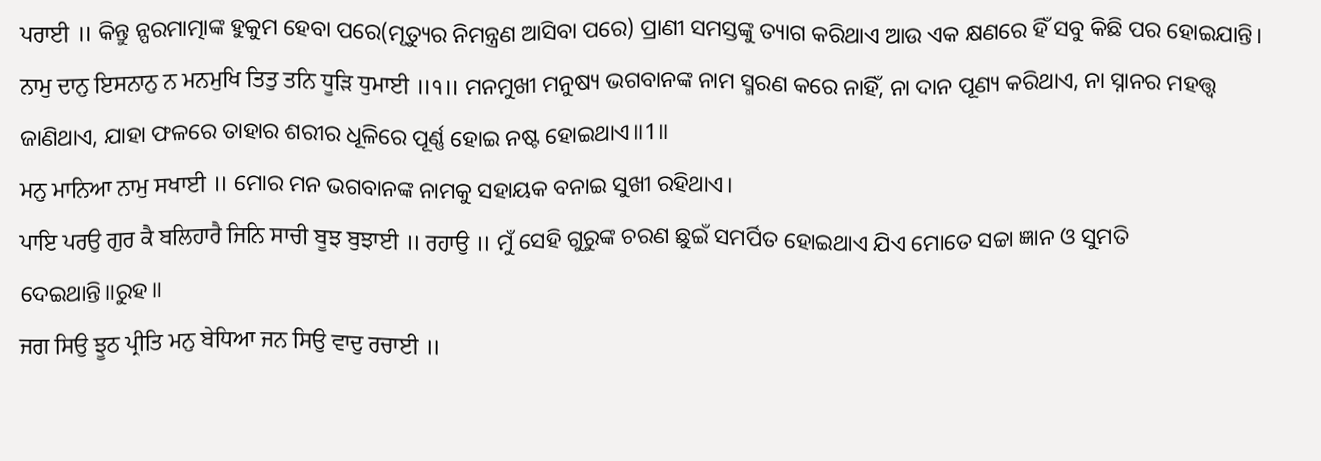ਪਰਾਈ ॥ କିନ୍ତୁ ନ୍ପରମାତ୍ମାଙ୍କ ହୁକୁମ ହେବା ପରେ(ମୃତ୍ୟୁର ନିମନ୍ତ୍ରଣ ଆସିବା ପରେ) ପ୍ରାଣୀ ସମସ୍ତଙ୍କୁ ତ୍ୟାଗ କରିଥାଏ ଆଉ ଏକ କ୍ଷଣରେ ହିଁ ସବୁ କିଛି ପର ହୋଇଯାନ୍ତି।
ਨਾਮੁ ਦਾਨੁ ਇਸਨਾਨੁ ਨ ਮਨਮੁਖਿ ਤਿਤੁ ਤਨਿ ਧੂੜਿ ਧੁਮਾਈ ॥੧॥ ମନମୁଖୀ ମନୁଷ୍ୟ ଭଗବାନଙ୍କ ନାମ ସ୍ମରଣ କରେ ନାହିଁ, ନା ଦାନ ପୂଣ୍ୟ କରିଥାଏ, ନା ସ୍ନାନର ମହତ୍ତ୍ଵ ଜାଣିଥାଏ, ଯାହା ଫଳରେ ତାହାର ଶରୀର ଧୂଳିରେ ପୂର୍ଣ୍ଣ ହୋଇ ନଷ୍ଟ ହୋଇଥାଏ॥1॥
ਮਨੁ ਮਾਨਿਆ ਨਾਮੁ ਸਖਾਈ ॥ ମୋର ମନ ଭଗବାନଙ୍କ ନାମକୁ ସହାୟକ ବନାଇ ସୁଖୀ ରହିଥାଏ।
ਪਾਇ ਪਰਉ ਗੁਰ ਕੈ ਬਲਿਹਾਰੈ ਜਿਨਿ ਸਾਚੀ ਬੂਝ ਬੁਝਾਈ ॥ ਰਹਾਉ ॥ ମୁଁ ସେହି ଗୁରୁଙ୍କ ଚରଣ ଛୁଇଁ ସମର୍ପିତ ହୋଇଥାଏ ଯିଏ ମୋତେ ସଚ୍ଚା ଜ୍ଞାନ ଓ ସୁମତି ଦେଇଥାନ୍ତି॥ରୁହ॥
ਜਗ ਸਿਉ ਝੂਠ ਪ੍ਰੀਤਿ ਮਨੁ ਬੇਧਿਆ ਜਨ ਸਿਉ ਵਾਦੁ ਰਚਾਈ ॥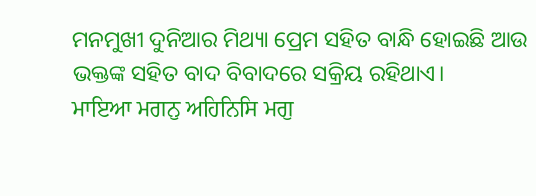ମନମୁଖୀ ଦୁନିଆର ମିଥ୍ୟା ପ୍ରେମ ସହିତ ବାନ୍ଧି ହୋଇଛି ଆଉ ଭକ୍ତଙ୍କ ସହିତ ବାଦ ବିବାଦରେ ସକ୍ରିୟ ରହିଥାଏ।
ਮਾਇਆ ਮਗਨੁ ਅਹਿਨਿਸਿ ਮਗੁ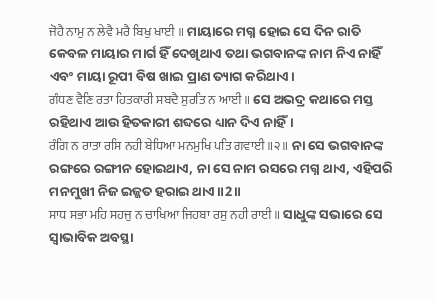ਜੋਹੈ ਨਾਮੁ ਨ ਲੇਵੈ ਮਰੈ ਬਿਖੁ ਖਾਈ ॥ ମାୟାରେ ମଗ୍ନ ହୋଇ ସେ ଦିନ ରାତି କେବଳ ମାୟାର ମାର୍ଗ ହିଁ ଦେଖିଥାଏ ତଥା ଭଗବାନଙ୍କ ନାମ ନିଏ ନାହିଁ ଏବଂ ମାୟା ରୂପୀ ବିଷ ଖାଇ ପ୍ରାଣ ତ୍ୟାଗ କରିଥାଏ।
ਗੰਧਣ ਵੈਣਿ ਰਤਾ ਹਿਤਕਾਰੀ ਸਬਦੈ ਸੁਰਤਿ ਨ ਆਈ ॥ ସେ ଅଭଦ୍ର କଥାରେ ମସ୍ତ ରହିଥାଏ ଆଉ ହିତକାରୀ ଶବ୍ଦରେ ଧ୍ୟାନ ଦିଏ ନାହିଁ।
ਰੰਗਿ ਨ ਰਾਤਾ ਰਸਿ ਨਹੀ ਬੇਧਿਆ ਮਨਮੁਖਿ ਪਤਿ ਗਵਾਈ ॥੨॥ ନା ସେ ଭଗବାନଙ୍କ ରଙ୍ଗରେ ରଙ୍ଗୀନ ହୋଇଥାଏ, ନା ସେ ନାମ ରସରେ ମଗ୍ନ ଥାଏ, ଏହିପରି ମନମୁଖୀ ନିଜ ଇଜ୍ଜତ ହରାଇ ଥାଏ॥2॥
ਸਾਧ ਸਭਾ ਮਹਿ ਸਹਜੁ ਨ ਚਾਖਿਆ ਜਿਹਬਾ ਰਸੁ ਨਹੀ ਰਾਈ ॥ ସାଧୁଙ୍କ ସଭାରେ ସେ ସ୍ଵାଭାବିକ ଅବସ୍ଥା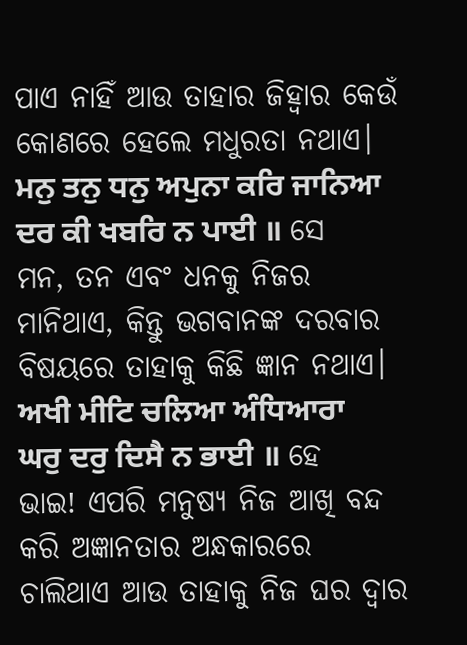ପାଏ ନାହିଁ ଆଉ ତାହାର ଜିହ୍ଵାର କେଉଁ କୋଣରେ ହେଲେ ମଧୁରତା ନଥାଏ।
ਮਨੁ ਤਨੁ ਧਨੁ ਅਪੁਨਾ ਕਰਿ ਜਾਨਿਆ ਦਰ ਕੀ ਖਬਰਿ ਨ ਪਾਈ ॥ ସେ ମନ, ତନ ଏବଂ ଧନକୁ ନିଜର ମାନିଥାଏ, କିନ୍ତୁ ଭଗବାନଙ୍କ ଦରବାର ବିଷୟରେ ତାହାକୁ କିଛି ଜ୍ଞାନ ନଥାଏ।
ਅਖੀ ਮੀਟਿ ਚਲਿਆ ਅੰਧਿਆਰਾ ਘਰੁ ਦਰੁ ਦਿਸੈ ਨ ਭਾਈ ॥ ହେ ଭାଇ! ଏପରି ମନୁଷ୍ୟ ନିଜ ଆଖି ବନ୍ଦ କରି ଅଜ୍ଞାନତାର ଅନ୍ଧକାରରେ ଚାଲିଥାଏ ଆଉ ତାହାକୁ ନିଜ ଘର ଦ୍ଵାର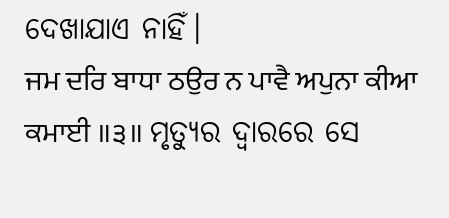ଦେଖାଯାଏ ନାହିଁ।
ਜਮ ਦਰਿ ਬਾਧਾ ਠਉਰ ਨ ਪਾਵੈ ਅਪੁਨਾ ਕੀਆ ਕਮਾਈ ॥੩॥ ମୃତ୍ୟୁର ଦ୍ଵାରରେ ସେ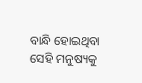ବାନ୍ଧି ହୋଇଥିବା ସେହି ମନୁଷ୍ୟକୁ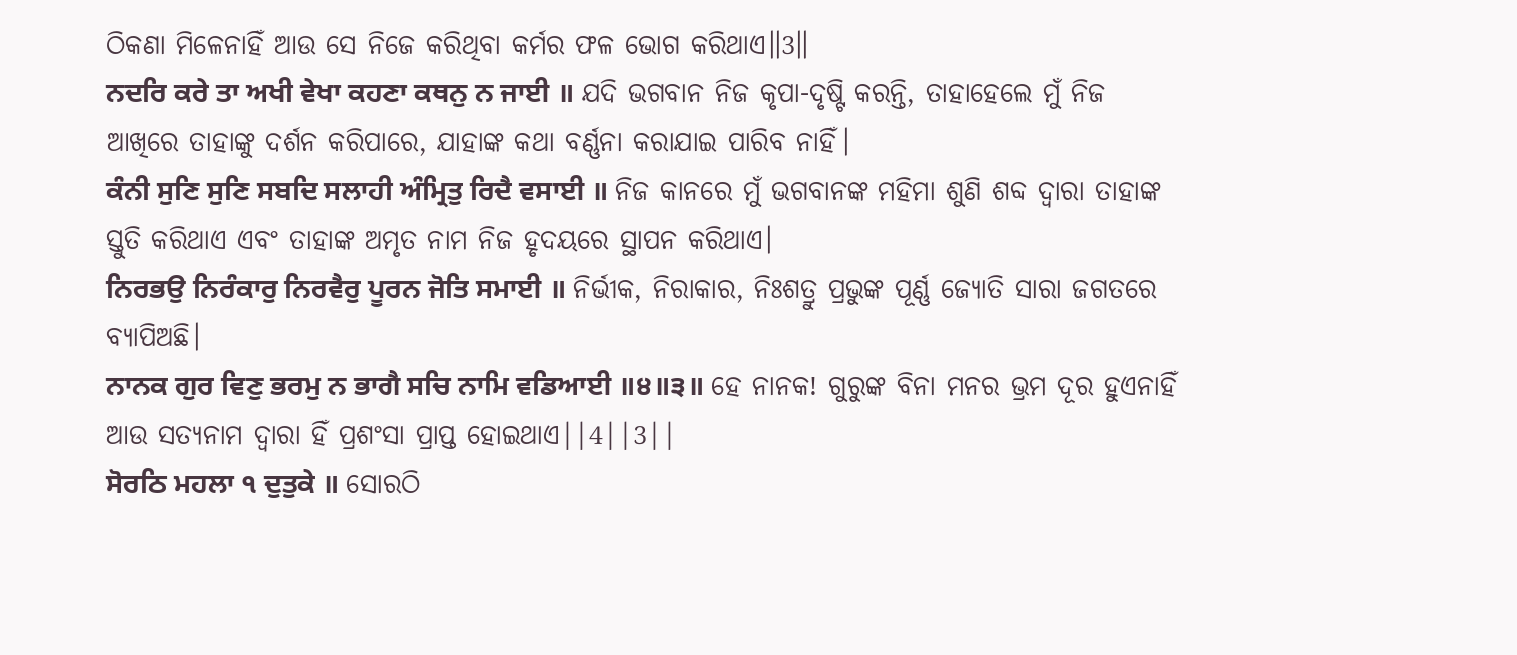ଠିକଣା ମିଳେନାହିଁ ଆଉ ସେ ନିଜେ କରିଥିବା କର୍ମର ଫଳ ଭୋଗ କରିଥାଏ॥3॥
ਨਦਰਿ ਕਰੇ ਤਾ ਅਖੀ ਵੇਖਾ ਕਹਣਾ ਕਥਨੁ ਨ ਜਾਈ ॥ ଯଦି ଭଗବାନ ନିଜ କୃପା-ଦୃଷ୍ଟି କରନ୍ତି, ତାହାହେଲେ ମୁଁ ନିଜ ଆଖିରେ ତାହାଙ୍କୁ ଦର୍ଶନ କରିପାରେ, ଯାହାଙ୍କ କଥା ବର୍ଣ୍ଣନା କରାଯାଇ ପାରିବ ନାହିଁ।
ਕੰਨੀ ਸੁਣਿ ਸੁਣਿ ਸਬਦਿ ਸਲਾਹੀ ਅੰਮ੍ਰਿਤੁ ਰਿਦੈ ਵਸਾਈ ॥ ନିଜ କାନରେ ମୁଁ ଭଗବାନଙ୍କ ମହିମା ଶୁଣି ଶବ୍ଦ ଦ୍ଵାରା ତାହାଙ୍କ ସ୍ତୁତି କରିଥାଏ ଏବଂ ତାହାଙ୍କ ଅମୃତ ନାମ ନିଜ ହୃଦୟରେ ସ୍ଥାପନ କରିଥାଏ।
ਨਿਰਭਉ ਨਿਰੰਕਾਰੁ ਨਿਰਵੈਰੁ ਪੂਰਨ ਜੋਤਿ ਸਮਾਈ ॥ ନିର୍ଭୀକ, ନିରାକାର, ନିଃଶତ୍ରୁ ପ୍ରଭୁଙ୍କ ପୂର୍ଣ୍ଣ ଜ୍ୟୋତି ସାରା ଜଗତରେ ବ୍ୟାପିଅଛି।
ਨਾਨਕ ਗੁਰ ਵਿਣੁ ਭਰਮੁ ਨ ਭਾਗੈ ਸਚਿ ਨਾਮਿ ਵਡਿਆਈ ॥੪॥੩॥ ହେ ନାନକ! ଗୁରୁଙ୍କ ବିନା ମନର ଭ୍ରମ ଦୂର ହୁଏନାହିଁ ଆଉ ସତ୍ୟନାମ ଦ୍ଵାରା ହିଁ ପ୍ରଶଂସା ପ୍ରାପ୍ତ ହୋଇଥାଏ||4||3||
ਸੋਰਠਿ ਮਹਲਾ ੧ ਦੁਤੁਕੇ ॥ ସୋରଠି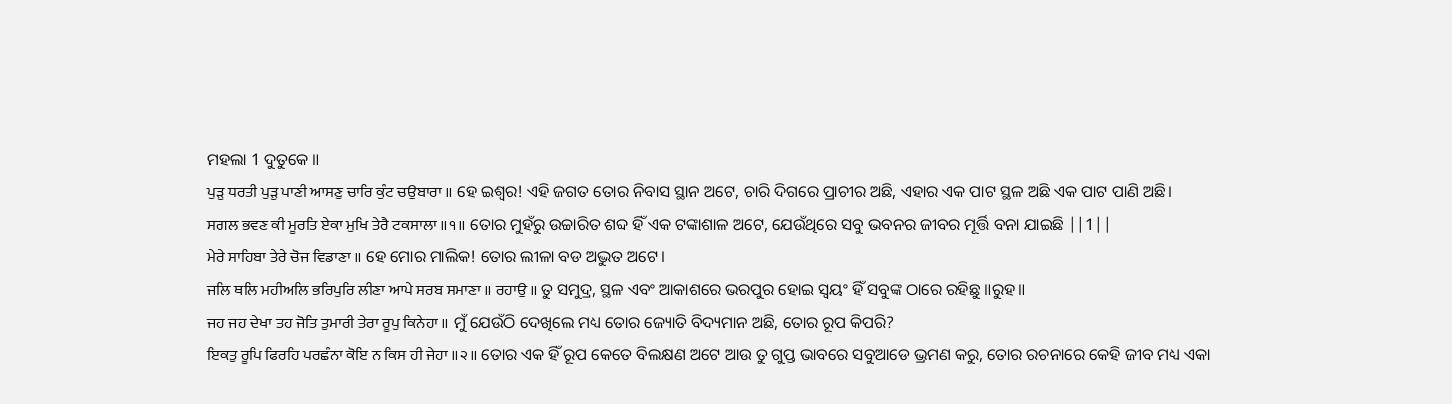ମହଲା 1 ଦୁତୁକେ ॥
ਪੁੜੁ ਧਰਤੀ ਪੁੜੁ ਪਾਣੀ ਆਸਣੁ ਚਾਰਿ ਕੁੰਟ ਚਉਬਾਰਾ ॥ ହେ ଇଶ୍ଵର! ଏହି ଜଗତ ତୋର ନିବାସ ସ୍ଥାନ ଅଟେ, ଚାରି ଦିଗରେ ପ୍ରାଚୀର ଅଛି, ଏହାର ଏକ ପାଟ ସ୍ଥଳ ଅଛି ଏକ ପାଟ ପାଣି ଅଛି।
ਸਗਲ ਭਵਣ ਕੀ ਮੂਰਤਿ ਏਕਾ ਮੁਖਿ ਤੇਰੈ ਟਕਸਾਲਾ ॥੧॥ ତୋର ମୁହଁରୁ ଉଚ୍ଚାରିତ ଶବ୍ଦ ହିଁ ଏକ ଟଙ୍କାଶାଳ ଅଟେ, ଯେଉଁଥିରେ ସବୁ ଭବନର ଜୀବର ମୂର୍ତ୍ତି ବନା ଯାଇଛି ||1||
ਮੇਰੇ ਸਾਹਿਬਾ ਤੇਰੇ ਚੋਜ ਵਿਡਾਣਾ ॥ ହେ ମୋର ମାଲିକ! ତୋର ଲୀଳା ବଡ ଅଦ୍ଭୁତ ଅଟେ।
ਜਲਿ ਥਲਿ ਮਹੀਅਲਿ ਭਰਿਪੁਰਿ ਲੀਣਾ ਆਪੇ ਸਰਬ ਸਮਾਣਾ ॥ ਰਹਾਉ ॥ ତୁ ସମୁଦ୍ର, ସ୍ଥଳ ଏବଂ ଆକାଶରେ ଭରପୁର ହୋଇ ସ୍ଵୟଂ ହିଁ ସବୁଙ୍କ ଠାରେ ରହିଛୁ ॥ରୁହ॥
ਜਹ ਜਹ ਦੇਖਾ ਤਹ ਜੋਤਿ ਤੁਮਾਰੀ ਤੇਰਾ ਰੂਪੁ ਕਿਨੇਹਾ ॥ ମୁଁ ଯେଉଁଠି ଦେଖିଲେ ମଧ୍ୟ ତୋର ଜ୍ୟୋତି ବିଦ୍ୟମାନ ଅଛି, ତୋର ରୂପ କିପରି?
ਇਕਤੁ ਰੂਪਿ ਫਿਰਹਿ ਪਰਛੰਨਾ ਕੋਇ ਨ ਕਿਸ ਹੀ ਜੇਹਾ ॥੨॥ ତୋର ଏକ ହିଁ ରୂପ କେତେ ବିଲକ୍ଷଣ ଅଟେ ଆଉ ତୁ ଗୁପ୍ତ ଭାବରେ ସବୁଆଡେ ଭ୍ରମଣ କରୁ, ତୋର ରଚନାରେ କେହି ଜୀବ ମଧ୍ୟ ଏକା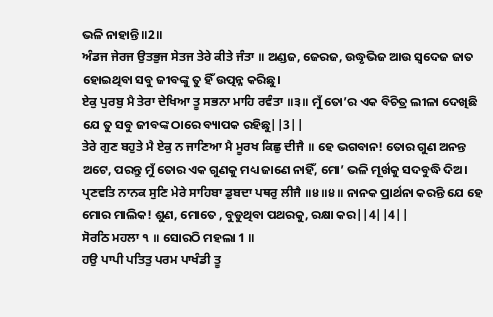ଭଳି ନାହାନ୍ତି॥2॥
ਅੰਡਜ ਜੇਰਜ ਉਤਭੁਜ ਸੇਤਜ ਤੇਰੇ ਕੀਤੇ ਜੰਤਾ ॥ ଅଣ୍ଡଜ, ଜେରଜ, ଉଦ୍ଧୃଭିଜ ଆଉ ସ୍ବଦେଜ ଜାତ ହୋଇଥିବା ସବୁ ଜୀବଙ୍କୁ ତୁ ହିଁ ଉତ୍ପନ୍ନ କରିଛୁ।
ਏਕੁ ਪੁਰਬੁ ਮੈ ਤੇਰਾ ਦੇਖਿਆ ਤੂ ਸਭਨਾ ਮਾਹਿ ਰਵੰਤਾ ॥੩॥ ମୁଁ ତୋ’ର ଏକ ବିଚିତ୍ର ଲୀଳା ଦେଖିଛି ଯେ ତୁ ସବୁ ଜୀବଙ୍କ ଠାରେ ବ୍ୟାପକ ରହିଛୁ||3||
ਤੇਰੇ ਗੁਣ ਬਹੁਤੇ ਮੈ ਏਕੁ ਨ ਜਾਣਿਆ ਮੈ ਮੂਰਖ ਕਿਛੁ ਦੀਜੈ ॥ ହେ ଭଗବାନ! ତୋର ଗୁଣ ଅନନ୍ତ ଅଟେ, ପରନ୍ତୁ ମୁଁ ତୋର ଏକ ଗୁଣକୁ ମଧ୍ୟ ଜାଣେ ନାହିଁ, ମୋ’ ଭଳି ମୂର୍ଖକୁ ସଦବୁଦ୍ଧି ଦିଅ।
ਪ੍ਰਣਵਤਿ ਨਾਨਕ ਸੁਣਿ ਮੇਰੇ ਸਾਹਿਬਾ ਡੁਬਦਾ ਪਥਰੁ ਲੀਜੈ ॥੪॥੪॥ ନାନକ ପ୍ରାର୍ଥନା କରନ୍ତି ଯେ ହେ ମୋର ମାଲିକ! ଶୁଣ, ମୋତେ , ବୁଡୁଥିବା ପଥରକୁ, ରକ୍ଷା କର||4||4||
ਸੋਰਠਿ ਮਹਲਾ ੧ ॥ ସୋରଠି ମହଲା 1 ॥
ਹਉ ਪਾਪੀ ਪਤਿਤੁ ਪਰਮ ਪਾਖੰਡੀ ਤੂ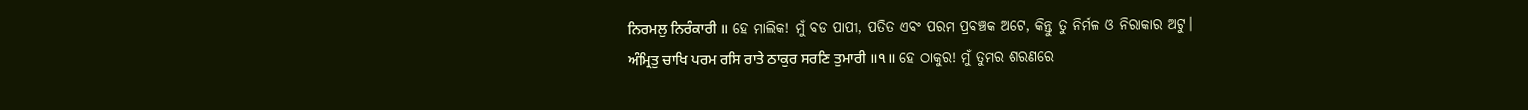ਨਿਰਮਲੁ ਨਿਰੰਕਾਰੀ ॥ ହେ ମାଲିକ! ମୁଁ ବଡ ପାପୀ, ପତିତ ଏବଂ ପରମ ପ୍ରବଞ୍ଚକ ଅଟେ, କିନ୍ତୁ ତୁ ନିର୍ମଳ ଓ ନିରାକାର ଅଟୁ।
ਅੰਮ੍ਰਿਤੁ ਚਾਖਿ ਪਰਮ ਰਸਿ ਰਾਤੇ ਠਾਕੁਰ ਸਰਣਿ ਤੁਮਾਰੀ ॥੧॥ ହେ ଠାକୁର! ମୁଁ ତୁମର ଶରଣରେ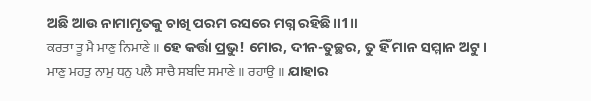ଅଛି ଆଉ ନାମାମୃତକୁ ଚାଖି ପରମ ରସରେ ମଗ୍ନ ରହିଛି॥1॥
ਕਰਤਾ ਤੂ ਮੈ ਮਾਣੁ ਨਿਮਾਣੇ ॥ ହେ କର୍ତ୍ତା ପ୍ରଭୁ! ମୋର, ଦୀନ-ତୁଚ୍ଛର, ତୁ ହିଁ ମାନ ସମ୍ମାନ ଅଟୁ।
ਮਾਣੁ ਮਹਤੁ ਨਾਮੁ ਧਨੁ ਪਲੈ ਸਾਚੈ ਸਬਦਿ ਸਮਾਣੇ ॥ ਰਹਾਉ ॥ ଯାହାର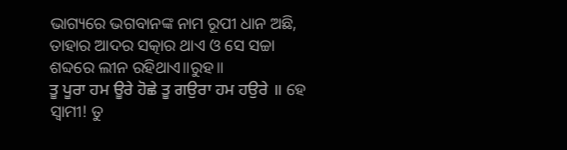ଭାଗ୍ୟରେ ଭଗବାନଙ୍କ ନାମ ରୂପୀ ଧାନ ଅଛି, ତାହାର ଆଦର ସତ୍କାର ଥାଏ ଓ ସେ ସଚ୍ଚା ଶବ୍ଦରେ ଲୀନ ରହିଥାଏ॥ରୁହ॥
ਤੂ ਪੂਰਾ ਹਮ ਊਰੇ ਹੋਛੇ ਤੂ ਗਉਰਾ ਹਮ ਹਉਰੇ ॥ ହେ ସ୍ଵାମୀ! ତୁ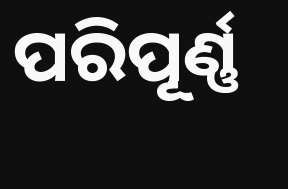ପରିପୂର୍ଣ୍ଣ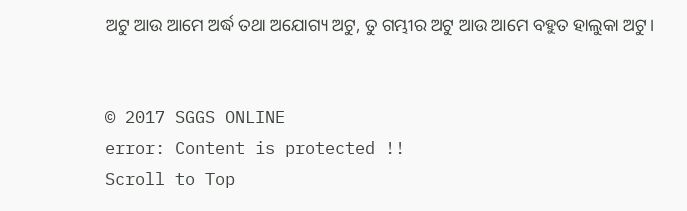ଅଟୁ ଆଉ ଆମେ ଅର୍ଦ୍ଧ ତଥା ଅଯୋଗ୍ୟ ଅଟୁ, ତୁ ଗମ୍ଭୀର ଅଟୁ ଆଉ ଆମେ ବହୁତ ହାଲୁକା ଅଟୁ।


© 2017 SGGS ONLINE
error: Content is protected !!
Scroll to Top